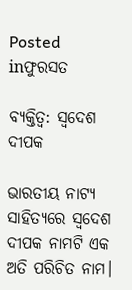Posted inଫୁରସତ

ବ୍ୟକ୍ତିତ୍ୱ: ସ୍ବଦେଶ ଦୀପକ

ଭାରତୀୟ ନାଟ୍ୟ ସାହିତ୍ୟରେ ସ୍ବଦେଶ ଦୀପକ ନାମଟି ଏକ ଅତି ପରିଚିତ ନାମ।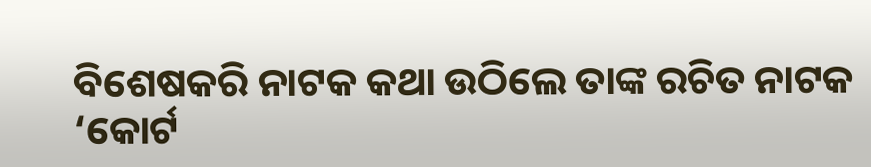ବିଶେଷକରି ନାଟକ କଥା ଉଠିଲେ ତାଙ୍କ ରଚିତ ନାଟକ ‘କୋର୍ଟ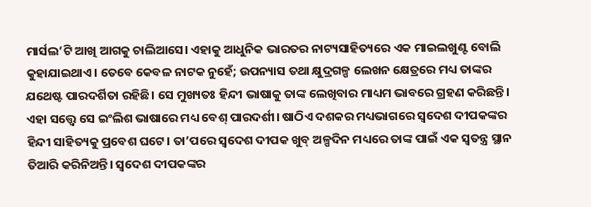ମାର୍ସଲ’ଟି ଆଖି ଆଗକୁ ଚାଲିଆସେ। ଏହାକୁ ଆଧୁନିକ ଭାରତର ନାଟ୍ୟସାହିତ୍ୟରେ ଏକ ମାଇଲଖୁଣ୍ଟ ବୋଲି କୁହାଯାଇଥାଏ। ତେବେ କେବଳ ନାଟକ ନୁହେଁ; ଉପନ୍ୟାସ ତଥା କ୍ଷୁଦ୍ରଗଳ୍ପ ଲେଖନ କ୍ଷେତ୍ରରେ ମଧ୍ୟ ତାଙ୍କର ଯଥେଷ୍ଟ ପାରଦର୍ଶିତା ରହିଛି। ସେ ମୁଖ୍ୟତଃ ହିନ୍ଦୀ ଭାଷାକୁ ତାଙ୍କ ଲେଖିବାର ମାଧ୍ୟମ ଭାବରେ ଗ୍ରହଣ କରିଛନ୍ତି। ଏହା ସତ୍ତ୍ୱେ ସେ ଇଂଲିଶ ଭାଷାରେ ମଧ୍ୟ ବେଶ୍‌ ପାରଦର୍ଶୀ। ଷାଠିଏ ଦଶକର ମଧ୍ୟଭାଗରେ ସ୍ବଦେଶ ଦୀପକଙ୍କର ହିନ୍ଦୀ ସାହିତ୍ୟକୁ ପ୍ରବେଶ ଘଟେ। ତା’ପରେ ସ୍ବଦେଶ ଦୀପକ ଖୁବ୍‌ ଅଳ୍ପଦିନ ମଧ୍ୟରେ ତାଙ୍କ ପାଇଁ ଏକ ସ୍ବତନ୍ତ୍ର ସ୍ଥାନ ତିଆରି କରିନିଅନ୍ତି। ସ୍ବଦେଶ ଦୀପକଙ୍କର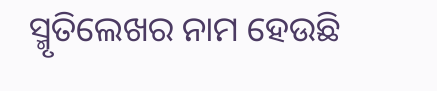ସ୍ମୃତିଲେଖର ନାମ ହେଉଛି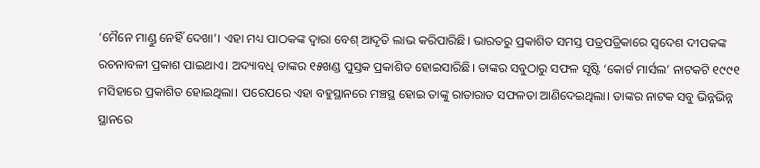‘ମୈନେ ମାଣ୍ଡୁ ନେହିଁ ଦେଖା’। ଏହା ମଧ୍ୟ ପାଠକଙ୍କ ଦ୍ୱାରା ବେଶ୍‌ ଆଦୃତି ଲାଭ କରିପାରିଛି। ଭାରତରୁ ପ୍ରକାଶିତ ସମସ୍ତ ପତ୍ରପତ୍ରିକାରେ ସ୍ବଦେଶ ଦୀପକଙ୍କ ରଚନାବଳୀ ପ୍ରକାଶ ପାଇଥାଏ। ଅଦ୍ୟାବଧି ତାଙ୍କର ୧୫ଖଣ୍ଡ ପୁସ୍ତକ ପ୍ରକାଶିତ ହୋଇସାରିଛି। ତାଙ୍କର ସବୁଠାରୁ ସଫଳ ସୃଷ୍ଟି ‘କୋର୍ଟ ମାର୍ସଲ’ ନାଟକଟି ୧୯୯୧ ମସିହାରେ ପ୍ରକାଶିତ ହୋଇଥିଲା। ପରେପରେ ଏହା ବହୁସ୍ଥାନରେ ମଞ୍ଚସ୍ଥ ହୋଇ ତାଙ୍କୁ ରାତାରାତ ସଫଳତା ଆଣିଦେଇଥିଲା। ତାଙ୍କର ନାଟକ ସବୁ ଭିନ୍ନଭିନ୍ନ ସ୍ଥାନରେ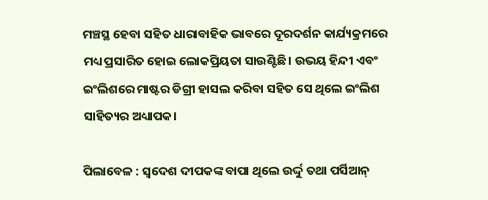ମଞ୍ଚସ୍ଥ ହେବା ସହିତ ଧାରାବାହିକ ଭାବରେ ଦୂରଦର୍ଶନ କାର୍ଯ୍ୟକ୍ରମରେ ମଧ୍ୟ ପ୍ରସାରିତ ହୋଇ ଲୋକପ୍ରିୟତା ସାଉଣ୍ଟିଛି। ଉଭୟ ହିନ୍ଦୀ ଏବଂ ଇଂଲିଶରେ ମାଷ୍ଟର ଡିଗ୍ରୀ ହାସଲ କରିବା ସହିତ ସେ ଥିଲେ ଇଂଲିଶ ସାହିତ୍ୟର ଅଧ୍ୟାପକ।

ପିଲାବେଳ : ସ୍ବଦେଶ ଦୀପକଙ୍କ ବାପା ଥିଲେ ଉର୍ଦ୍ଦୁ ତଥା ପର୍ସିଆନ୍‌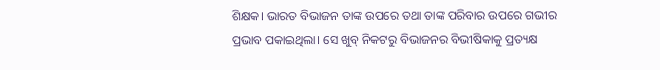ଶିକ୍ଷକ। ଭାରତ ବିଭାଜନ ତାଙ୍କ ଉପରେ ତଥା ତାଙ୍କ ପରିବାର ଉପରେ ଗଭୀର ପ୍ରଭାବ ପକାଇଥିଲା। ସେ ଖୁବ୍‌ ନିକଟରୁ ବିଭାଜନର ବିଭୀଷିକାକୁ ପ୍ରତ୍ୟକ୍ଷ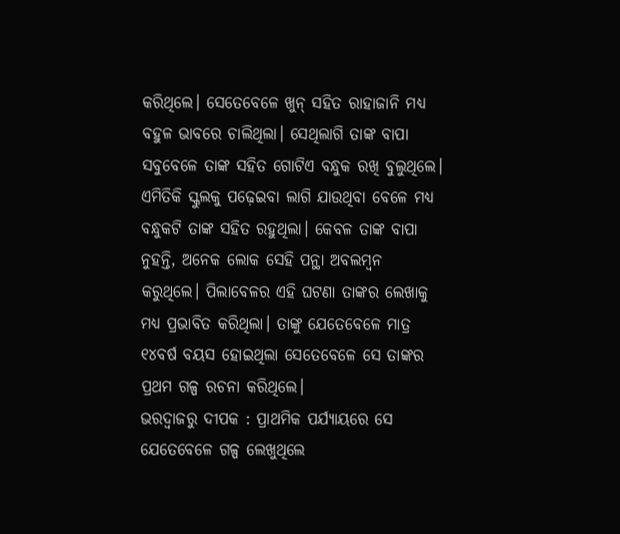କରିଥିଲେ। ସେତେବେଳେ ଖୁନ୍‌ ସହିତ ରାହାଜାନି ମଧ୍ୟ ବହୁଳ ଭାବରେ ଚାଲିଥିଲା। ସେଥିଲାଗି ତାଙ୍କ ବାପା ସବୁବେଳେ ତାଙ୍କ ସହିତ ଗୋଟିଏ ବନ୍ଧୁକ ରଖି ବୁଲୁଥିଲେ। ଏମିତିକି ସ୍କୁଲକୁ ପଢ଼େଇବା ଲାଗି ଯାଉଥିବା ବେଳେ ମଧ୍ୟ ବନ୍ଧୁକଟି ତାଙ୍କ ସହିତ ରହୁଥିଲା। କେବଳ ତାଙ୍କ ବାପା ନୁହନ୍ତି, ଅନେକ ଲୋକ ସେହି ପନ୍ଥା ଅବଲମ୍ବନ କରୁଥିଲେ। ପିଲାବେଳର ଏହି ଘଟଣା ତାଙ୍କର ଲେଖାକୁ ମଧ୍ୟ ପ୍ରଭାବିତ କରିଥିଲା। ତାଙ୍କୁ ଯେତେବେଳେ ମାତ୍ର ୧୪ବର୍ଷ ବୟସ ହୋଇଥିଲା ସେତେବେଳେ ସେ ତାଙ୍କର ପ୍ରଥମ ଗଳ୍ପ ରଚନା କରିଥିଲେ।
ଭରଦ୍ୱାଜରୁ ଦୀପକ : ପ୍ରାଥମିକ ପର୍ଯ୍ୟାୟରେ ସେ ଯେତେବେଳେ ଗଳ୍ପ ଲେଖୁଥିଲେ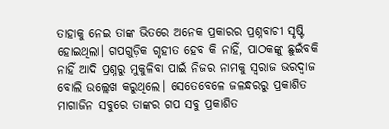ତାହାକୁ ନେଇ ତାଙ୍କ ଭିତରେ ଅନେକ ପ୍ରକାରର ପ୍ରଶ୍ନବାଚୀ ସୃଷ୍ଟି ହୋଇଥିଲା। ଗପଗୁଡ଼ିକ ଗୃହୀତ ହେବ କି ନାହିଁ, ପାଠକଙ୍କୁ ଛୁଇଁବକି ନାହିଁ ଆଦି ପ୍ରଶ୍ନରୁ ମୁକୁଳିବା ପାଇଁ ନିଜର ନାମକୁ ସ୍ବରାଜ ଭରଦ୍ୱାଜ ବୋଲି ଉଲ୍ଲେଖ କରୁଥିଲେ। ସେତେବେଳେ ଜଳନ୍ଧରରୁ ପ୍ରକାଶିତ ମାଗାଜିନ ସବୁରେ ତାଙ୍କର ଗପ ସବୁ ପ୍ରକାଶିତ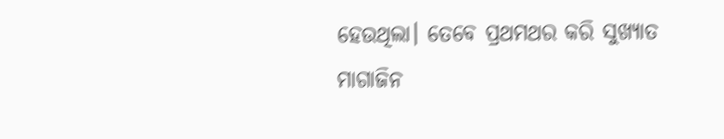ହେଉଥିଲା। ତେବେ ପ୍ରଥମଥର କରି ସୁଖ୍ୟାତ ମାଗାଜିନ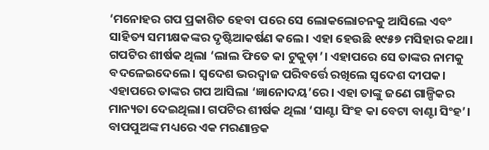‘ମନୋହର ଗପ ପ୍ରକାଶିତ ହେବା ପରେ ସେ ଲୋକଲୋଚନକୁ ଆସିଲେ ଏବଂ ସାହିତ୍ୟ ସମୀକ୍ଷକଙ୍କର ଦୃଷ୍ଟିଆକର୍ଷଣ କଲେ। ଏହା ହେଉଛି ୧୯୫୭ ମସିହାର କଥା। ଗପଟିର ଶୀର୍ଷକ ଥିଲା ‘ଲାଲ ଫିତେ କା ଟୁକୁଡ଼ା’। ଏହାପରେ ସେ ତାଙ୍କର ନାମକୁ ବଦଳେଇଦେଲେ। ସ୍ବଦେଶ ଭରଦ୍ୱାଜ ପରିବର୍ତ୍ତେ ରଖିଲେ ସ୍ବଦେଶ ଦୀପକ। ଏହାପରେ ତାଙ୍କର ଗପ ଆସିଲା ‘ଜ୍ଞାନୋଦୟ’ରେ। ଏହା ତାଙ୍କୁ ଜଣେ ଗାଳ୍ପିକର ମାନ୍ୟତା ଦେଇଥିଲା। ଗପଟିର ଶୀର୍ଷକ ଥିଲା ‘ସାଣ୍ଟା ସିଂହ କା ବେଟା ବାଣ୍ଟା ସିଂହ’। ବାପପୁଅଙ୍କ ମଧ୍ୟରେ ଏକ ମରଣାନ୍ତକ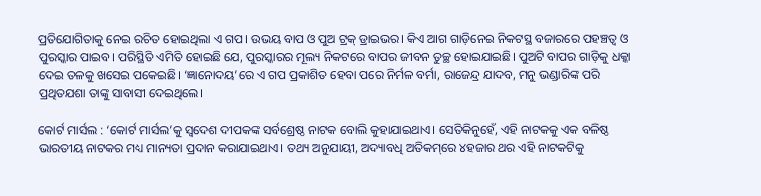ପ୍ରତିଯୋଗିତାକୁ ନେଇ ରଚିତ ହୋଇଥିଲା ଏ ଗପ। ଉଭୟ ବାପ ଓ ପୁଅ ଟ୍ରକ୍‌ ଡ୍ରାଇଭର। କିଏ ଆଗ ଗାଡ଼ିନେଇ ନିକଟସ୍ଥ ବଜାରରେ ପହଞ୍ଚତ୍ବ ଓ ପୁରସ୍କାର ପାଇବ। ପରିସ୍ଥିତି ଏମିତି ହୋଇଛି ଯେ, ପୁରସ୍କାରର ମୂଲ୍ୟ ନିକଟରେ ବାପର ଜୀବନ ତୁଚ୍ଛ ହୋଇଯାଇଛି। ପୁଅଟି ବାପର ଗାଡ଼ିକୁ ଧକ୍କା ଦେଇ ତଳକୁ ଖସେଇ ପକେଇଛି। ‘ଜ୍ଞାନୋଦୟ’ରେ ଏ ଗପ ପ୍ରକାଶିତ ହେବା ପରେ ନିର୍ମଳ ବର୍ମା, ରାଜେନ୍ଦ୍ର ଯାଦବ, ମନୁ ଭଣ୍ଡାରିଙ୍କ ପରି ପ୍ରଥିତଯଶା ତାଙ୍କୁ ସାବାସୀ ଦେଇଥିଲେ।

କୋର୍ଟ ମାର୍ସଲ : ‘କୋର୍ଟ ମାର୍ସଲ’କୁ ସ୍ବଦେଶ ଦୀପକଙ୍କ ସର୍ବଶ୍ରେଷ୍ଠ ନାଟକ ବୋଲି କୁହାଯାଇଥାଏ। ସେତିକିନୁହେଁ, ଏହି ନାଟକକୁ ଏକ ବଳିଷ୍ଠ ଭାରତୀୟ ନାଟକର ମଧ୍ୟ ମାନ୍ୟତା ପ୍ରଦାନ କରାଯାଇଥାଏ। ତଥ୍ୟ ଅନୁଯାୟୀ, ଅଦ୍ୟାବଧି ଅତିକମ୍‌ରେ ୪ହଜାର ଥର ଏହି ନାଟକଟିକୁ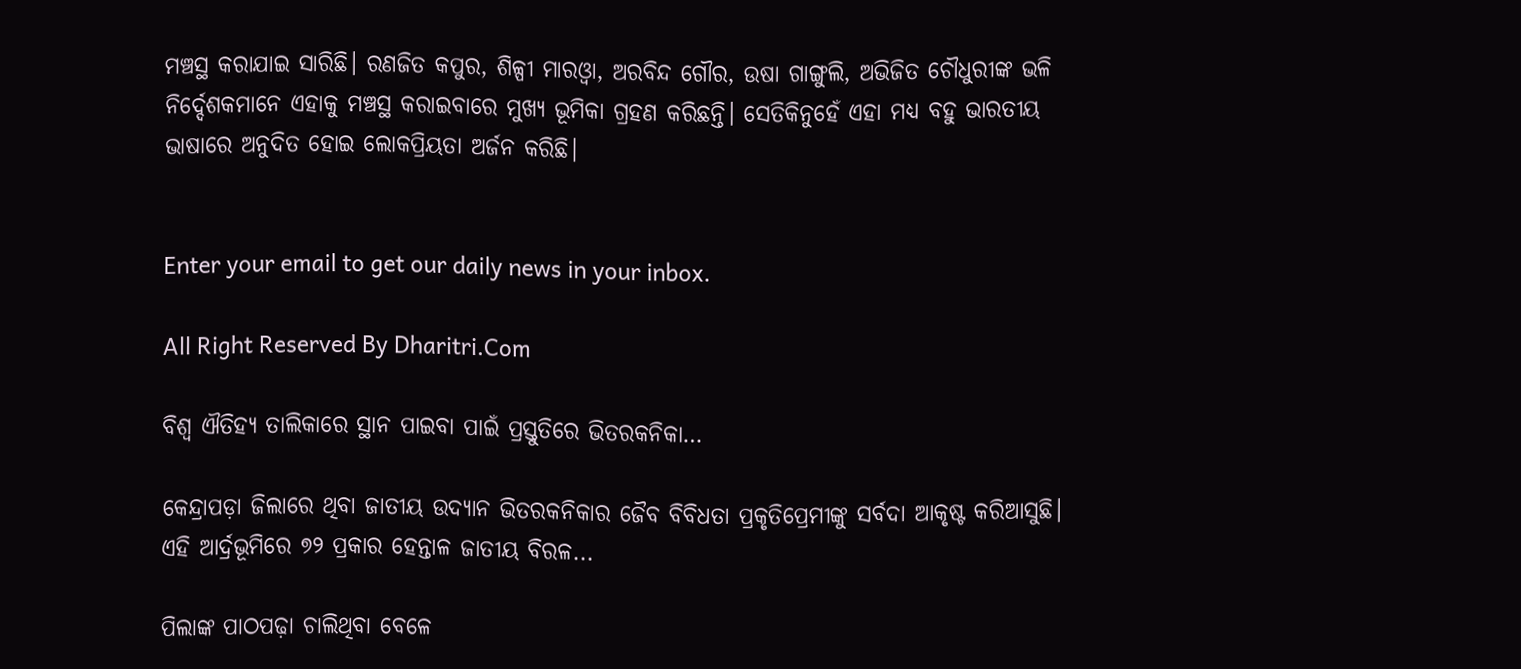ମଞ୍ଚସ୍ଥ କରାଯାଇ ସାରିଛି। ରଣଜିତ କପୁର, ଶିଳ୍ପୀ ମାରଓ୍ବା, ଅରବିନ୍ଦ ଗୌର, ଉଷା ଗାଙ୍ଗୁଲି, ଅଭିଜିତ ଚୌଧୁରୀଙ୍କ ଭଳି ନିର୍ଦ୍ଦେଶକମାନେ ଏହାକୁ ମଞ୍ଚସ୍ଥ କରାଇବାରେ ମୁଖ୍ୟ ଭୂମିକା ଗ୍ରହଣ କରିଛନ୍ତି। ସେତିକିନୁହେଁ ଏହା ମଧ୍ୟ ବହୁ ଭାରତୀୟ ଭାଷାରେ ଅନୁଦିତ ହୋଇ ଲୋକପ୍ରିୟତା ଅର୍ଜନ କରିଛି।


Enter your email to get our daily news in your inbox.

All Right Reserved By Dharitri.Com

ବିଶ୍ୱ ଐତିହ୍ୟ ତାଲିକାରେ ସ୍ଥାନ ପାଇବା ପାଇଁ ପ୍ରସ୍ତୁତିରେ ଭିତରକନିକା…

କେନ୍ଦ୍ରାପଡ଼ା ଜିଲାରେ ଥିବା ଜାତୀୟ ଉଦ୍ୟାନ ଭିତରକନିକାର ଜୈବ ବିବିଧତା ପ୍ରକୃତିପ୍ରେମୀଙ୍କୁ ସର୍ବଦା ଆକୃଷ୍ଟ କରିଆସୁଛି। ଏହି ଆର୍ଦ୍ରଭୂମିରେ ୭୨ ପ୍ରକାର ହେନ୍ତାଳ ଜାତୀୟ ବିରଳ...

ପିଲାଙ୍କ ପାଠପଢ଼ା ଚାଲିଥିବା ବେଳେ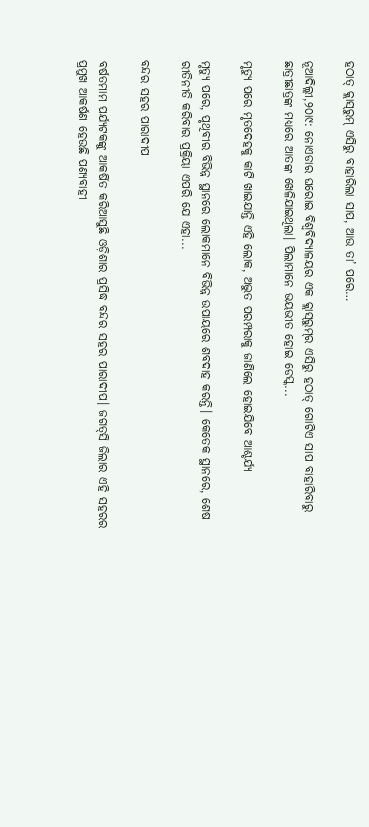ହଠାତ୍‌ କ୍ଲାସ୍‌ରୁମ୍‌ ଏସିରୁ ବାହାରିଲା ସାପ, ଆଉ ତା’ ପରେ…

ନୂଆଦିଲ୍ଲୀ,୨୦ା୯: ନୋଏଡାର ଘରୋଇ ବିଶ୍ୱବିଦ୍ୟାଳୟର ଏକ କ୍ଲାସ୍‌ରୁମ୍‌ର ଏସିରୁ ହଠାତ୍‌ ଗୋଟିଏ ସାପ ବାହାରିବାରୁ ଛାତ୍ରୀଛାତ୍ରଙ୍କ ମଧ୍ୟରେ ଆତଙ୍କ ଖେଳିଯାଇଥିଲା। ପିଲାମାନେ ଭୟଭୀତ ହୋଇ ଡେସ୍କ...

ମୃତ୍ୟୁ ପରେ ମୃତଦେହକୁ କାଟି ଖାଇଯାନ୍ତି ଏହି ଲୋକ, ଅଦ୍ଭୁତ ପରମ୍ପରାକୁ ଜାଣିଲେ ହୋଇଯିବେ ଆଶ୍ଚର୍ଯ୍ୟ

ମୃତ୍ୟୁ ପରେ, ପୃଥିବୀର ବିଭିନ୍ନ ସ୍ଥାନରେ ଲୋକମାନେ ବିଭିନ୍ନ ଉପାୟରେ ଶବଦାହ କରନ୍ତି। କେତେକ ସ୍ଥାନରେ, ଶେଷ ରୀତିନୀତି କରିବାର ପ୍ରକ୍ରିୟା ଏପରି ଯେ ଏହା...

ବନ୍ଦର ସହର ପାରାଦୀପ

ବର୍ଷତମାମ ପର୍ଯ୍ୟଟକଙ୍କୁ ଆକର୍ଷିତ କରିଆସୁଛି ଓଡ଼ିଶାର ପ୍ରସିଦ୍ଧ ବନ୍ଦର ସହର ପାରାଦୀପ। ଜଗତ୍‌ସି ଜିଲାର ଏହି ସହରର ପ୍ରମୁଖ ଆକର୍ଷଣ ହେଉଛି ପଣ୍ୟବାହୀ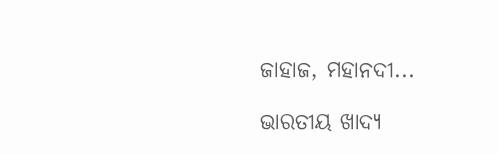ଜାହାଜ, ମହାନଦୀ...

ଭାରତୀୟ ଖାଦ୍ୟ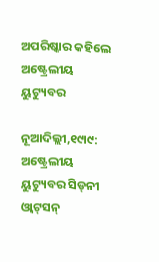ଅପରିଷ୍କାର କହିଲେ ଅଷ୍ଟ୍ରେଲୀୟ ୟୁଟ୍ୟୁବର

ନୂଆଦିଲ୍ଲୀ,୧୯ା୯: ଅଷ୍ଟ୍ରେଲୀୟ ୟୁଟ୍ୟୁବର ସିଡ୍‌ନୀ ଓ୍ବାଟ୍‌ସନ୍‌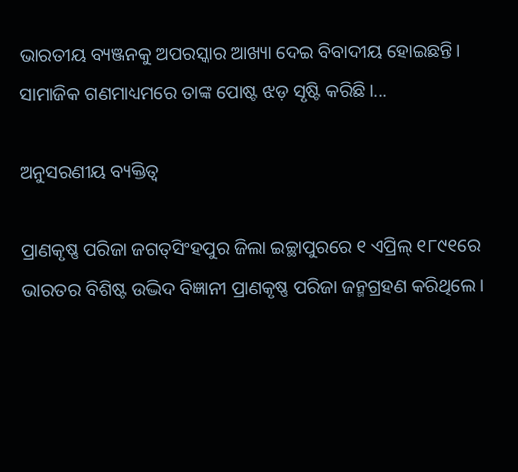ଭାରତୀୟ ବ୍ୟଞ୍ଜନକୁ ଅପରସ୍କାର ଆଖ୍ୟା ଦେଇ ବିବାଦୀୟ ହୋଇଛନ୍ତି। ସାମାଜିକ ଗଣମାଧ୍ୟମରେ ତାଙ୍କ ପୋଷ୍ଟ ଝଡ଼ ସୃଷ୍ଟି କରିଛି।...

ଅନୁସରଣୀୟ ବ୍ୟକ୍ତିତ୍ୱ

ପ୍ରାଣକୃଷ୍ଣ ପରିଜା ଜଗତ୍‌ସିଂହପୁର ଜିଲା ଇଚ୍ଛାପୁରରେ ୧ ଏପ୍ରିଲ୍‌ ୧୮୯୧ରେ ଭାରତର ବିଶିଷ୍ଟ ଉଦ୍ଭିଦ ବିଜ୍ଞାନୀ ପ୍ରାଣକୃଷ୍ଣ ପରିଜା ଜନ୍ମଗ୍ରହଣ କରିଥିଲେ।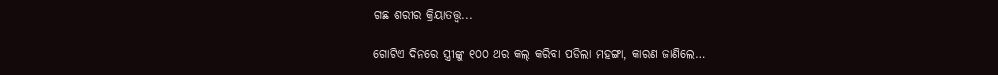ଗଛ ଶରୀର କ୍ରିୟାତତ୍ତ୍ୱ...

ଗୋଟିଏ ଦିନରେ ସ୍ତ୍ରୀଙ୍କୁ ୧୦୦ ଥର କଲ୍‌ କରିବା ପଡିଲା ମହଙ୍ଗା, କାରଣ ଜାଣିଲେ…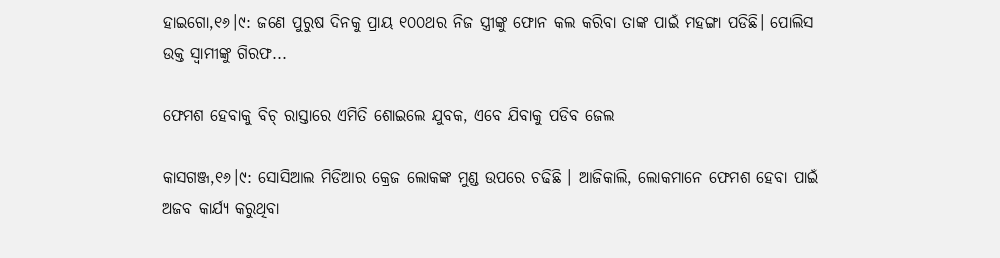ହାଇଗୋ,୧୬।୯: ଜଣେ ପୁରୁଷ ଦିନକୁ ପ୍ରାୟ ୧୦୦ଥର ନିଜ ସ୍ତ୍ରୀଙ୍କୁ ଫୋନ କଲ କରିବା ତାଙ୍କ ପାଇଁ ମହଙ୍ଗା ପଡିଛି। ପୋଲିସ ଉକ୍ତ ସ୍ବାମୀଙ୍କୁ ଗିରଫ...

ଫେମଶ ହେବାକୁ ବିଚ୍‌ ରାସ୍ତାରେ ଏମିତି ଶୋଇଲେ ଯୁବକ, ଏବେ ଯିବାକୁ ପଡିବ ଜେଲ

କାସଗଞ୍ଜ,୧୬।୯: ସୋସିଆଲ ମିଡିଆର କ୍ରେଜ ଲୋକଙ୍କ ମୁଣ୍ଡ ଉପରେ ଚଢିଛି । ଆଜିକାଲି, ଲୋକମାନେ ଫେମଶ ହେବା ପାଇଁ ଅଜବ କାର୍ଯ୍ୟ କରୁଥିବା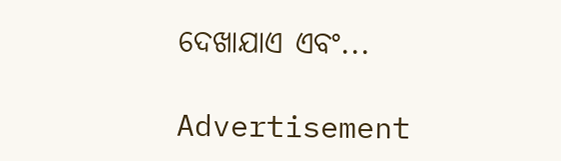ଦେଖାଯାଏ ଏବଂ...

Advertisement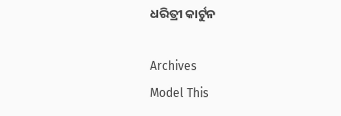ଧରିତ୍ରୀ କାର୍ଟୁନ

Archives
Model This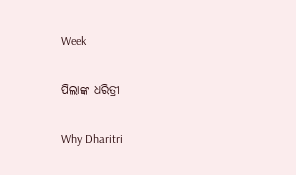Week

ପିଲାଙ୍କ ଧରିତ୍ରୀ

Why Dharitri